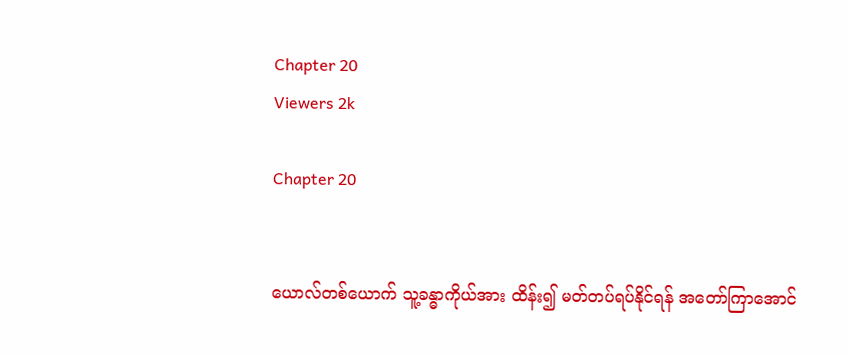Chapter 20
Viewers 2k

Chapter 20


ယောလ်တစ်ယောက် သူ့ခန္ဓာကိုယ်အား ထိန်း၍ မတ်တပ်ရပ်နိုင်ရန် အတော်ကြာအောင်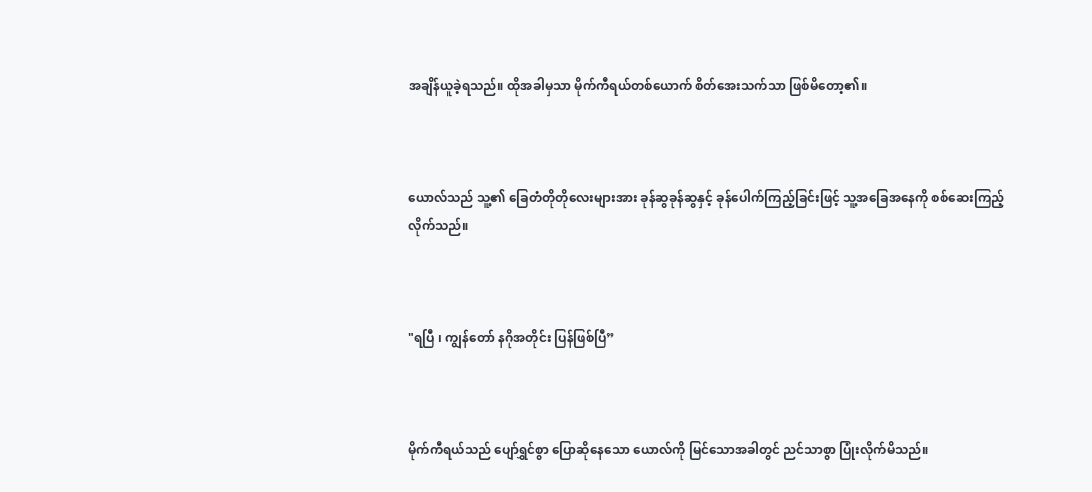အချိန်ယူခဲ့ရသည်။ ထိုအခါမှသာ မိုက်ကီရယ်တစ်ယောက် စိတ်အေးသက်သာ ဖြစ်မိတော့၏။



ယောလ်သည် သူ့၏ ခြေတံတိုတိုလေးများအား ခုန်ဆွခုန်ဆွနှင့် ခုန်ပေါက်ကြည့်ခြင်းဖြင့် သူ့အခြေအနေကို စစ်ဆေးကြည့်လိုက်သည်။



"ရပြီ ၊ ကျွန်တော် နဂိုအတိုင်း ပြန်ဖြစ်ပြီ”



မိုက်ကီရယ်သည် ပျော်ရွှင်စွာ ပြောဆိုနေသော ယောလ်ကို မြင်သောအခါတွင် ညင်သာစွာ ပြုံးလိုက်မိသည်။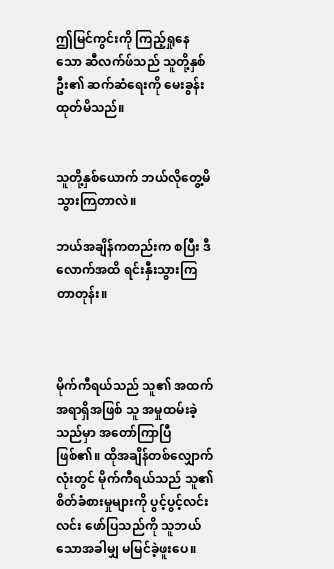ဤမြင်ကွင်းကို ကြည့်ရှုနေသော ဆီလက်ဖ်သည် သူတို့နှစ်ဦး၏ ဆက်ဆံရေးကို မေးခွန်းထုတ်မိသည်။


သူတို့နှစ်ယောက် ဘယ်လိုတွေ့မိသွားကြတာလဲ။

ဘယ်အချိန်ကတည်းက စပြီး ဒီလောက်အထိ ရင်းနှီးသွားကြတာတုန်း။



မိုက်ကီရယ်သည် သူ၏ အထက်အရာရှိအဖြစ် သူ အမှုထမ်းခဲ့သည်မှာ အတော်ကြာပြီ ဖြစ်၏။ ထိုအချိန်တစ်လျှောက်လုံးတွင် မိုက်ကီရယ်သည် သူ၏ စိတ်ခံစားမှုများကို ပွင့်ပွင့်လင်းလင်း ဖော်ပြသည်ကို သူဘယ်သောအခါမျှ မမြင်ခဲ့ဖူးပေ။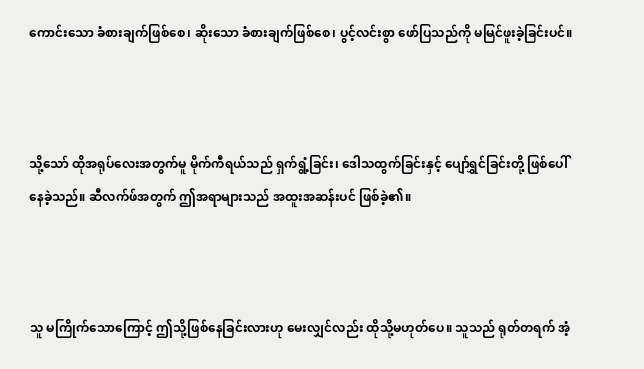ကောင်းသော ခံစားချက်ဖြစ်စေ၊ ဆိုးသော ခံစားချက်ဖြစ်စေ၊ ပွင့်လင်းစွာ ဖော်ပြသည်ကို မမြင်ဖူးခဲ့ခြင်းပင်။



သို့သော် ထိုအရုပ်လေးအတွက်မူ မိုက်ကီရယ်သည် ရှက်ရွံ့ခြင်း၊ ဒေါသထွက်ခြင်းနှင့် ပျော်ရွှင်ခြင်းတို့ ဖြစ်ပေါ်နေခဲ့သည်။ ဆီလက်ဖ်အတွက် ဤအရာများသည် အထူးအဆန်းပင် ဖြစ်ခဲ့၏။



သူ မကြိုက်သောကြောင့် ဤသို့ဖြစ်နေခြင်းလားဟု မေးလျှင်လည်း ထိုသို့မဟုတ်ပေ။ သူသည် ရုတ်တရက် အံ့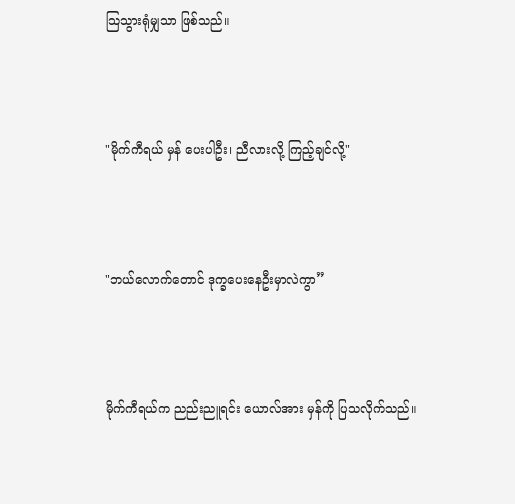သြသွားရုံမျှသာ ဖြစ်သည်။



"မိုက်ကီရယ် မှန် ပေးပါဦး၊ ညီလားလို့ ကြည့်ချင်လို့"



"ဘယ်လောက်တောင် ဒုက္ခပေးနေဦးမှာလဲကွာ”



မိုက်ကီရယ်က ညည်းညူရင်း ယောလ်အား မှန်ကို ပြသလိုက်သည်။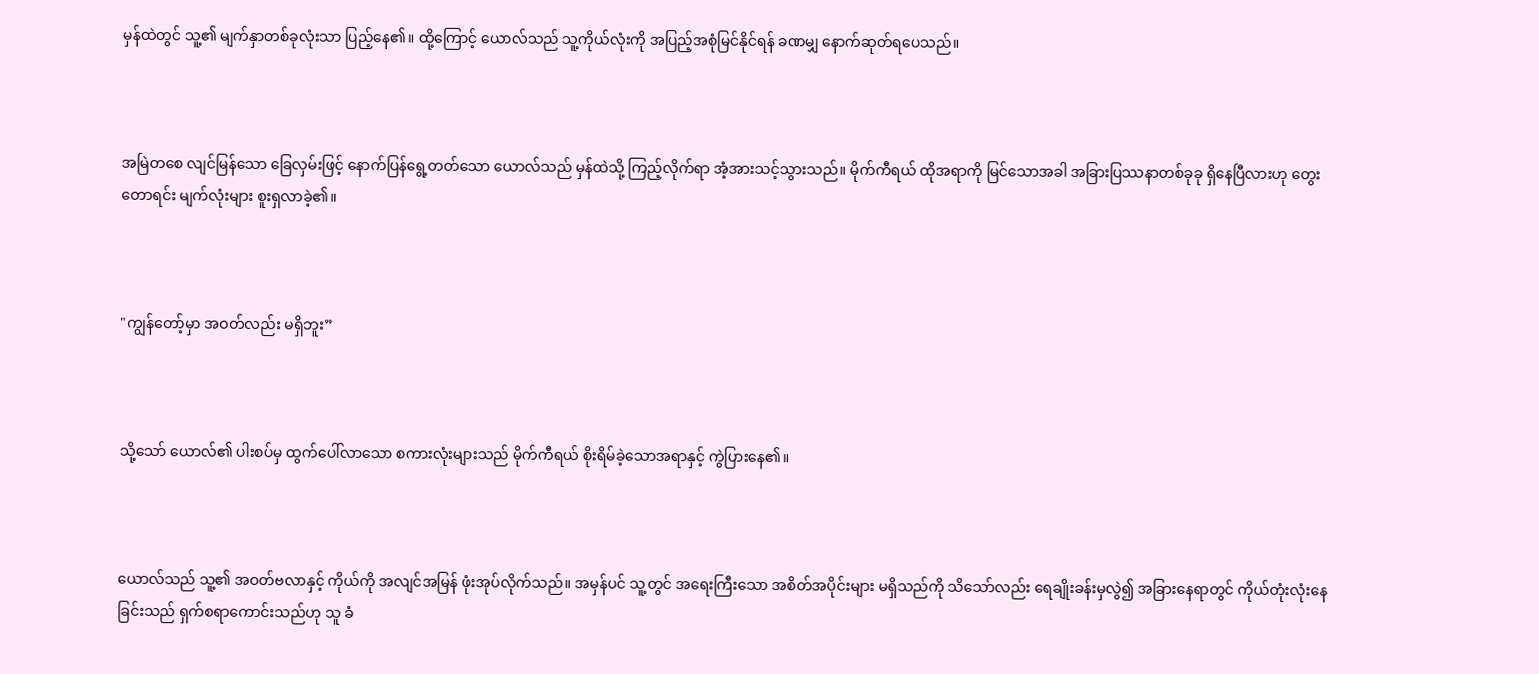မှန်ထဲတွင် သူ့၏ မျက်နှာတစ်ခုလုံးသာ ပြည့်နေ၏။ ထို့ကြောင့် ယောလ်သည် သူ့ကိုယ်လုံးကို အပြည့်အစုံမြင်နိုင်ရန် ခဏမျှ နောက်ဆုတ်ရပေသည်။



အမြဲတစေ လျင်မြန်သော ခြေလှမ်းဖြင့် နောက်ပြန်ရွေ့တတ်သော ယောလ်သည် မှန်ထဲသို့ ကြည့်လိုက်ရာ အံ့အားသင့်သွားသည်။ မိုက်ကီရယ် ထိုအရာကို မြင်သောအခါ အခြားပြဿနာတစ်ခုခု ရှိနေပြီလားဟု တွေးတောရင်း မျက်လုံးများ စူးရှလာခဲ့၏။



"ကျွန်တော့်မှာ အဝတ်လည်း မရှိဘူး”



သို့သော် ယောလ်၏ ပါးစပ်မှ ထွက်ပေါ်လာသော စကားလုံးများသည် မိုက်ကီရယ် စိုးရိမ်ခဲ့သောအရာနှင့် ကွဲပြားနေ၏။



ယောလ်သည် သူ့၏ အဝတ်ဗလာနှင့် ကိုယ်ကို အလျင်အမြန် ဖုံးအုပ်လိုက်သည်။ အမှန်ပင် သူ့တွင် အရေးကြီးသော အစိတ်အပိုင်းများ မရှိသည်ကို သိသော်လည်း ရေချိုးခန်းမှလွဲ၍ အခြားနေရာတွင် ကိုယ်တုံးလုံးနေခြင်းသည် ရှက်စရာကောင်းသည်ဟု သူ ခံ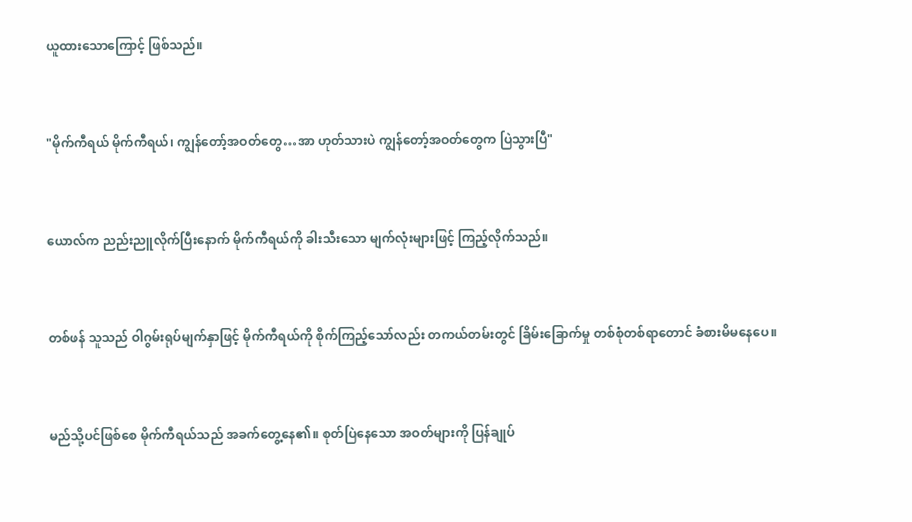ယူထားသောကြောင့် ဖြစ်သည်။



"မိုက်ကီရယ် မိုက်ကီရယ်၊ ကျွန်တော့်အဝတ်တွေ…အာ ဟုတ်သားပဲ ကျွန်တော့်အဝတ်တွေက ပြဲသွားပြီ"



ယောလ်က ညည်းညူလိုက်ပြီးနောက် မိုက်ကီရယ်ကို ခါးသီးသော မျက်လုံးများဖြင့် ကြည့်လိုက်သည်။



တစ်ဖန် သူသည် ဝါဂွမ်းရုပ်မျက်နှာဖြင့် မိုက်ကီရယ်ကို စိုက်ကြည့်သော်လည်း တကယ်တမ်းတွင် ခြိမ်းခြောက်မှု တစ်စုံတစ်ရာတောင် ခံစားမိမနေပေ။



မည်သို့ပင်ဖြစ်စေ မိုက်ကီရယ်သည် အခက်တွေ့နေ၏။ စုတ်ပြဲနေသော အဝတ်များကို ပြန်ချုပ်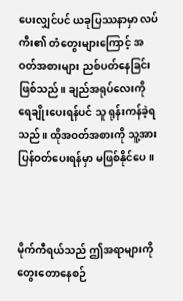ပေးလျှင်ပင် ယခုပြဿနာမှာ လပ်ကီး၏ တံတွေးများကြောင့် အဝတ်အစားများ ညစ်ပတ်နေခြင်း ဖြစ်သည်။ ချည်အရုပ်လေးကို ရေချိုးပေးရန်ပင် သူ ရုန်းကန်ခဲ့ရသည်။ ထိုအဝတ်အစားကို သူ့အား ပြန်ဝတ်ပေးရန်မှာ မဖြစ်နိုင်ပေ။



မိုက်ကီရယ်သည် ဤအရာများကို တွေးတောနေစဉ်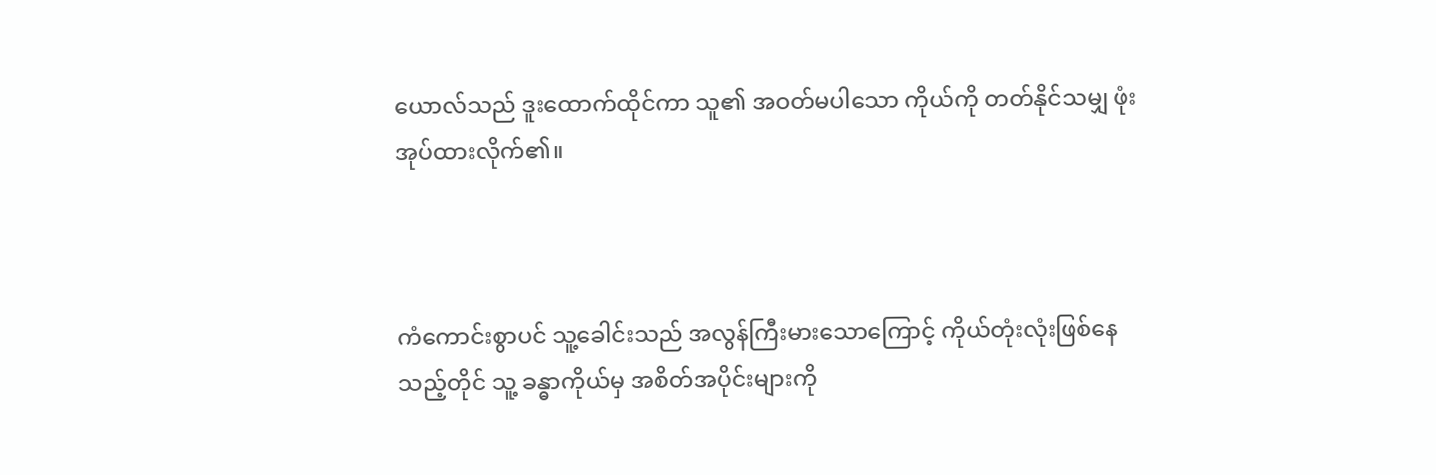ယောလ်သည် ဒူးထောက်ထိုင်ကာ သူ၏ အဝတ်မပါသော ကိုယ်ကို တတ်နိုင်သမျှ ဖုံးအုပ်ထားလိုက်၏။



ကံကောင်းစွာပင် သူ့ခေါင်းသည် အလွန်ကြီးမားသောကြောင့် ကိုယ်တုံးလုံးဖြစ်နေသည့်တိုင် သူ့ ခန္ဓာကိုယ်မှ အစိတ်အပိုင်းများကို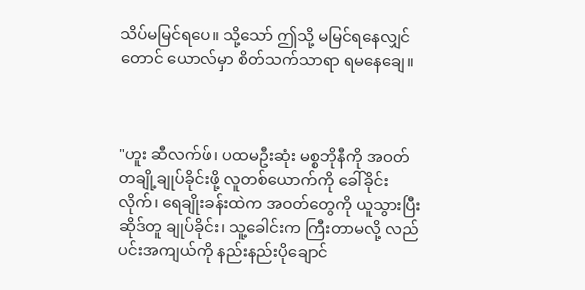သိပ်မမြင်ရပေ။ သို့သော် ဤသို့ မမြင်ရနေလျှင်တောင် ယောလ်မှာ စိတ်သက်သာရာ ရမနေချေ။



"ဟူး ဆီလက်ဖ်၊ ပထမဦးဆုံး မစ္စဘိုနီကို အဝတ်တချို့ချုပ်ခိုင်းဖို့ လူတစ်ယောက်ကို ခေါ်ခိုင်းလိုက်၊ ရေချိုးခန်းထဲက အဝတ်တွေကို ယူသွားပြီး ဆိုဒ်တူ ချုပ်ခိုင်း၊ သူ့ခေါင်းက ကြီးတာမလို့ လည်ပင်းအကျယ်ကို နည်းနည်းပိုချောင်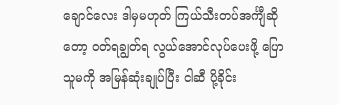ချောင်လေး ဒါမှမဟုတ် ကြယ်သီးတပ်အင်္ကျီဆိုတော့ ဝတ်ရချွတ်ရ လွယ်အောင်လုပ်ပေးဖို့ ပြော သူမကို အမြန်ဆုံးချုပ်ပြီး ငါဆီ ပို့ခိုင်း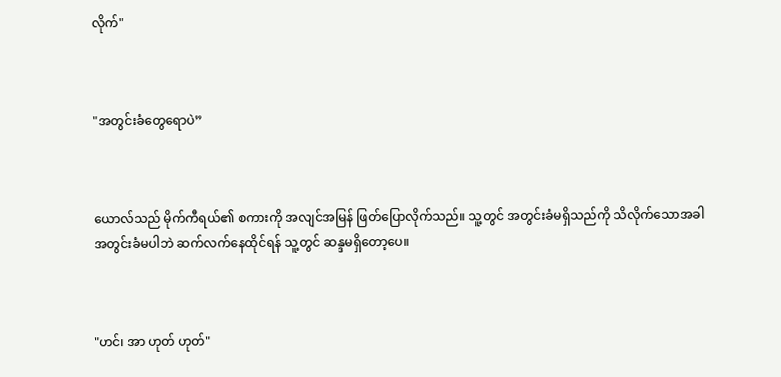လိုက်"



"အတွင်းခံတွေရောပဲ”



ယောလ်သည် မိုက်ကီရယ်၏ စကားကို အလျင်အမြန် ဖြတ်ပြောလိုက်သည်။ သူ့တွင် အတွင်းခံမရှိသည်ကို သိလိုက်သောအခါ အတွင်းခံမပါဘဲ ဆက်လက်နေထိုင်ရန် သူ့တွင် ဆန္ဒမရှိတော့ပေ။



"ဟင်၊ အာ ဟုတ် ဟုတ်"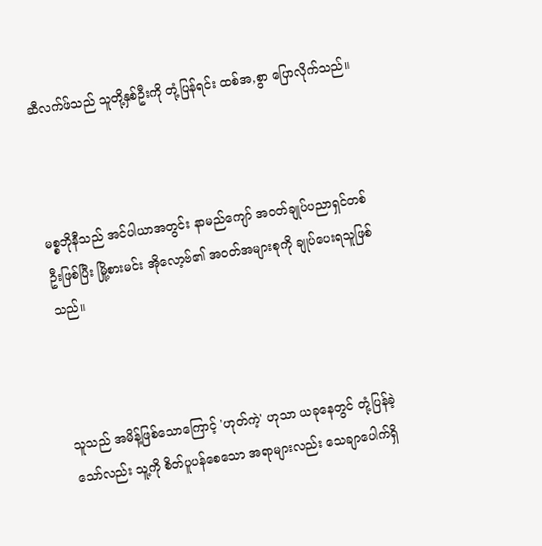ဆီလက်ဖ်သည် သူတို့နှစ်ဦးကို တုံ့ပြန်ရင်း ထစ်အ,စွာ ပြောလိုက်သည်။



မစ္စဘိုနီသည် အင်ပါယာအတွင်း နာမည်ကျော် အဝတ်ချုပ်ပညာရှင်တစ်ဦးဖြစ်ပြီး မြို့စားမင်း အိုလော့ဗ်၏ အဝတ်အများစုကို ချုပ်ပေးရသူဖြစ်သည်။



သူသည် အမိန့်ဖြစ်သောကြောင့် 'ဟုတ်ကဲ့' ဟုသာ ယခုနေတွင် တုံ့ပြန်ခဲ့သော်လည်း သူ့ကို စိတ်ပူပန်စေသော အရာများလည်း သေချာပေါက်ရှိ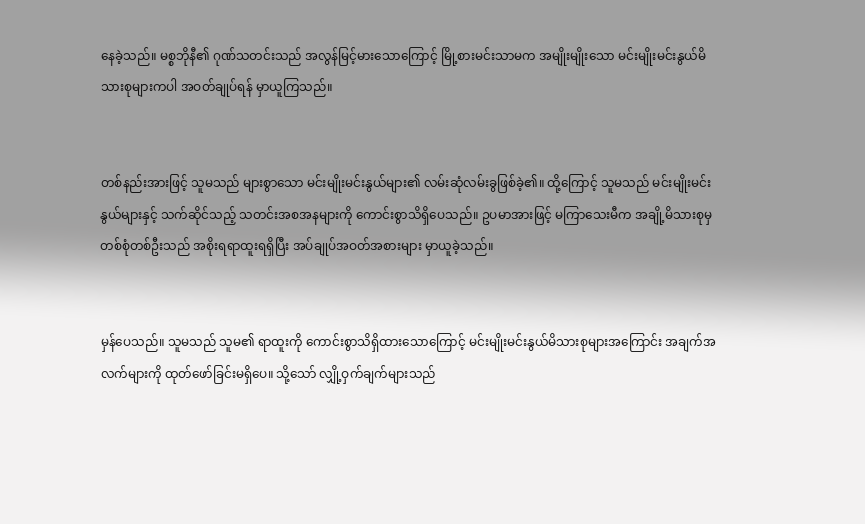နေခဲ့သည်။ မစ္စဘိုနီ၏ ဂုဏ်သတင်းသည် အလွန်မြင့်မားသောကြောင့် မြို့စားမင်းသာမက အမျိုးမျိုးသော မင်းမျိုးမင်းနွယ်မိသားစုများကပါ အဝတ်ချုပ်ရန် မှာယူကြသည်။


တစ်နည်းအားဖြင့် သူမသည် များစွာသော မင်းမျိုးမင်းနွယ်များ၏ လမ်းဆုံလမ်းခွဖြစ်ခဲ့၏။ ထို့ကြောင့် သူမသည် မင်းမျိုးမင်းနွယ်များနှင့် သက်ဆိုင်သည့် သတင်းအစအနများကို ကောင်းစွာသိရှိပေသည်။ ဥပမာအားဖြင့် မကြာသေးမီက အချို့မိသားစုမှ တစ်စုံတစ်ဦးသည် အစိုးရရာထူးရရှိပြီး အပ်ချုပ်အဝတ်အစားများ မှာယူခဲ့သည်။


မှန်ပေသည်။ သူမသည် သူမ၏ ရာထူးကို ကောင်းစွာသိရှိထားသောကြောင့် မင်းမျိုးမင်းနွယ်မိသားစုများအကြောင်း အချက်အလက်များကို ထုတ်ဖော်ခြင်းမရှိပေ။ သို့သော် လျှို့ဝှက်ချက်များသည်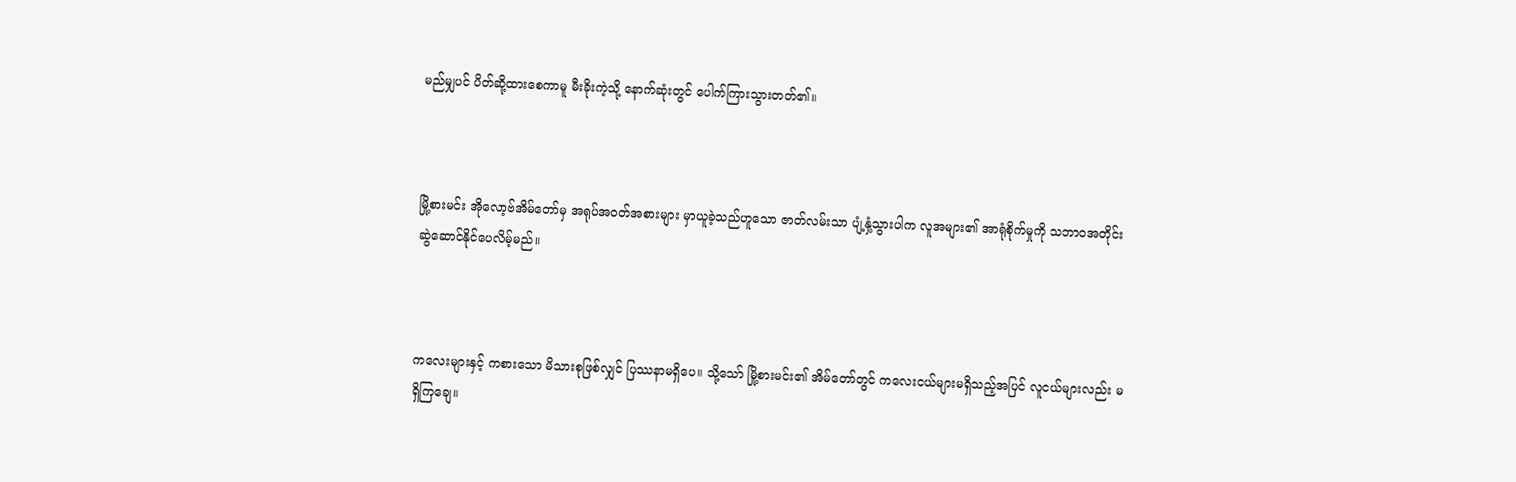မည်မျှပင် ပိတ်ဆို့ထားစေကာမူ မီးခိုးကဲ့သို့ နောက်ဆုံးတွင် ပေါက်ကြားသွားတတ်၏။



မြို့စားမင်း အိုလော့ဗ်အိမ်တော်မှ အရုပ်အဝတ်အစားများ မှာယူခဲ့သည်ဟူသော ဇာတ်လမ်းသာ ပျံ့နှံ့သွားပါက လူအများ၏ အာရုံစိုက်မှုကို သဘာဝအတိုင်း ဆွဲဆောင်နိုင်ပေလိမ့်မည်။



ကလေးများနှင့် ကစားသော မိသားစုဖြစ်လျှင် ပြဿနာမရှိပေ။ သို့သော် မြို့စားမင်း၏ အိမ်တော်တွင် ကလေးငယ်များမရှိသည့်အပြင် လူငယ်များလည်း မရှိကြချေ။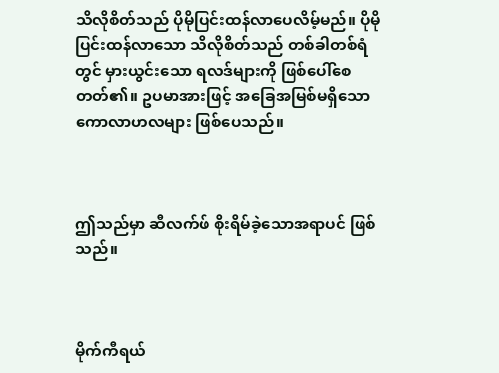သိလိုစိတ်သည် ပိုမိုပြင်းထန်လာပေလိမ့်မည်။ ပိုမိုပြင်းထန်လာသော သိလိုစိတ်သည် တစ်ခါတစ်ရံတွင် မှားယွင်းသော ရလဒ်များကို ဖြစ်ပေါ်စေတတ်၏။ ဥပမာအားဖြင့် အခြေအမြစ်မရှိသော ကောလာဟလများ ဖြစ်ပေသည်။



ဤသည်မှာ ဆီလက်ဖ် စိုးရိမ်ခဲ့သောအရာပင် ဖြစ်သည်။



မိုက်ကီရယ်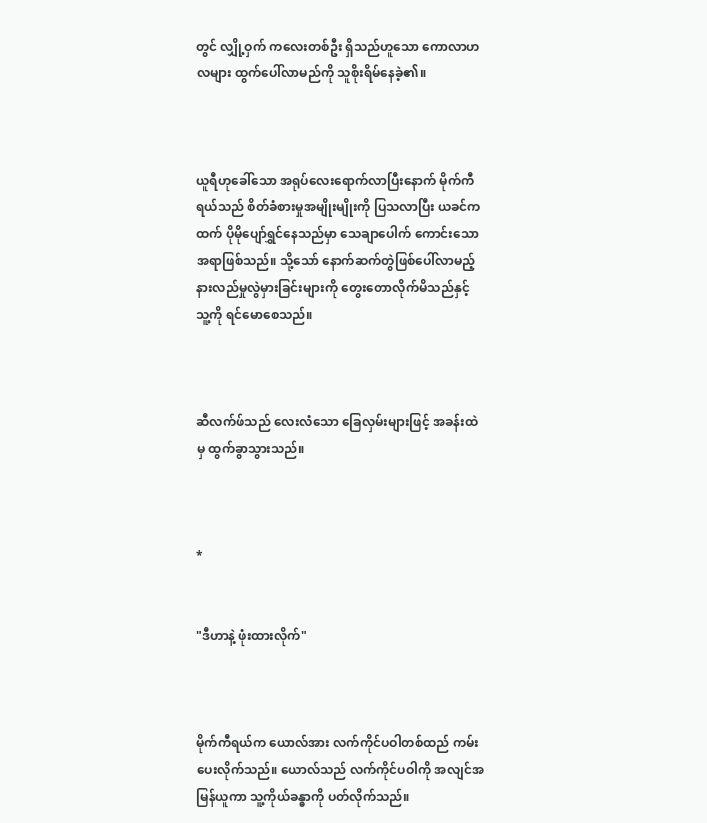တွင် လျှို့ဝှက် ကလေးတစ်ဦး ရှိသည်ဟူသော ကောလာဟလများ ထွက်ပေါ်လာမည်ကို သူစိုးရိမ်နေခဲ့၏။



ယူရီဟုခေါ်သော အရုပ်လေးရောက်လာပြီးနောက် မိုက်ကီရယ်သည် စိတ်ခံစားမှုအမျိုးမျိုးကို ပြသလာပြီး ယခင်ကထက် ပိုမိုပျော်ရွှင်နေသည်မှာ သေချာပေါက် ကောင်းသောအရာဖြစ်သည်။ သို့သော် နောက်ဆက်တွဲဖြစ်ပေါ်လာမည့် နားလည်မှုလွဲမှားခြင်းများကို တွေးတောလိုက်မိသည်နှင့် သူ့ကို ရင်မောစေသည်။



ဆီလက်ဖ်သည် လေးလံသော ခြေလှမ်းများဖြင့် အခန်းထဲမှ ထွက်ခွာသွားသည်။



*


"ဒီဟာနဲ့ ဖုံးထားလိုက်"



မိုက်ကီရယ်က ယောလ်အား လက်ကိုင်ပဝါတစ်ထည် ကမ်းပေးလိုက်သည်။ ယောလ်သည် လက်ကိုင်ပဝါကို အလျင်အမြန်ယူကာ သူ့ကိုယ်ခန္ဓာကို ပတ်လိုက်သည်။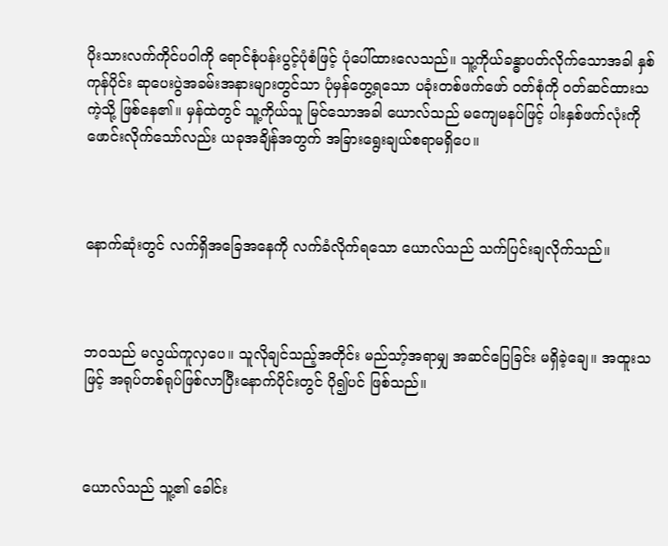ပိုးသားလက်ကိုင်ပဝါကို ရောင်စုံပန်းပွင့်ပုံစံဖြင့် ပုံပေါ်ထားလေသည်။ သူ့ကိုယ်ခန္ဓာပတ်လိုက်သောအခါ နှစ်ကုန်ပိုင်း ဆုပေးပွဲအခမ်းအနားများတွင်သာ ပုံမှန်တွေ့ရသော ပခုံးတစ်ဖက်ဖော် ဝတ်စုံကို ဝတ်ဆင်ထားသကဲ့သို့ ဖြစ်နေ၏။ မှန်ထဲတွင် သူ့ကိုယ်သူ မြင်သောအခါ ယောလ်သည် မကျေမနပ်ဖြင့် ပါးနှစ်ဖက်လုံးကို ဖောင်းလိုက်သော်လည်း ယခုအချိန်အတွက် အခြားရွေးချယ်စရာမရှိပေ။



နောက်ဆုံးတွင် လက်ရှိအခြေအနေကို လက်ခံလိုက်ရသော ယောလ်သည် သက်ပြင်းချလိုက်သည်။



ဘဝသည် မလွယ်ကူလှပေ။ သူလိုချင်သည့်အတိုင်း မည်သာ့်အရာမျှ အဆင်ပြေခြင်း မရှိခဲ့ချေ။ အထူးသဖြင့် အရုပ်တစ်ရုပ်ဖြစ်လာပြီးနောက်ပိုင်းတွင် ပို၍ပင် ဖြစ်သည်။



ယောလ်သည် သူ့၏ ခေါင်း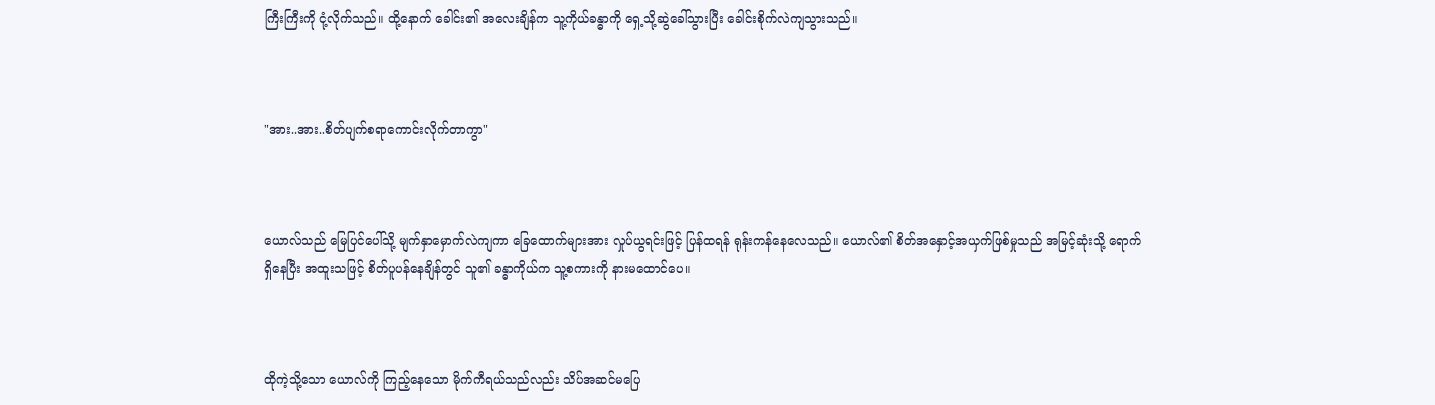ကြီးကြီးကို ငုံ့လိုက်သည်။ ထို့နောက် ခေါင်း၏ အလေးချိန်က သူ့ကိုယ်ခန္ဓာကို ရှေ့သို့ဆွဲခေါ်သွားပြီး ခေါင်းစိုက်လဲကျသွားသည်။



"အား..အား..စိတ်ပျက်စရာကောင်းလိုက်တာကွာ"



ယောလ်သည် မြေပြင်ပေါ်သို့ မျက်နှာမှောက်လဲကျကာ ခြေထောက်များအား လှုပ်ယွရင်းဖြင့် ပြန်ထရန် ရုန်းကန်နေလေသည်။ ယောလ်၏ စိတ်အနှောင့်အယှက်ဖြစ်မှုသည် အမြင့်ဆုံးသို့ ရောက်ရှိနေပြီး အထူးသဖြင့် စိတ်ပူပန်နေချိန်တွင် သူ၏ ခန္ဓာကိုယ်က သူ့စကားကို နားမထောင်ပေ။



ထိုကဲ့သို့သော ယောလ်ကို ကြည့်နေသော မိုက်ကီရယ်သည်လည်း သိပ်အဆင်မပြေ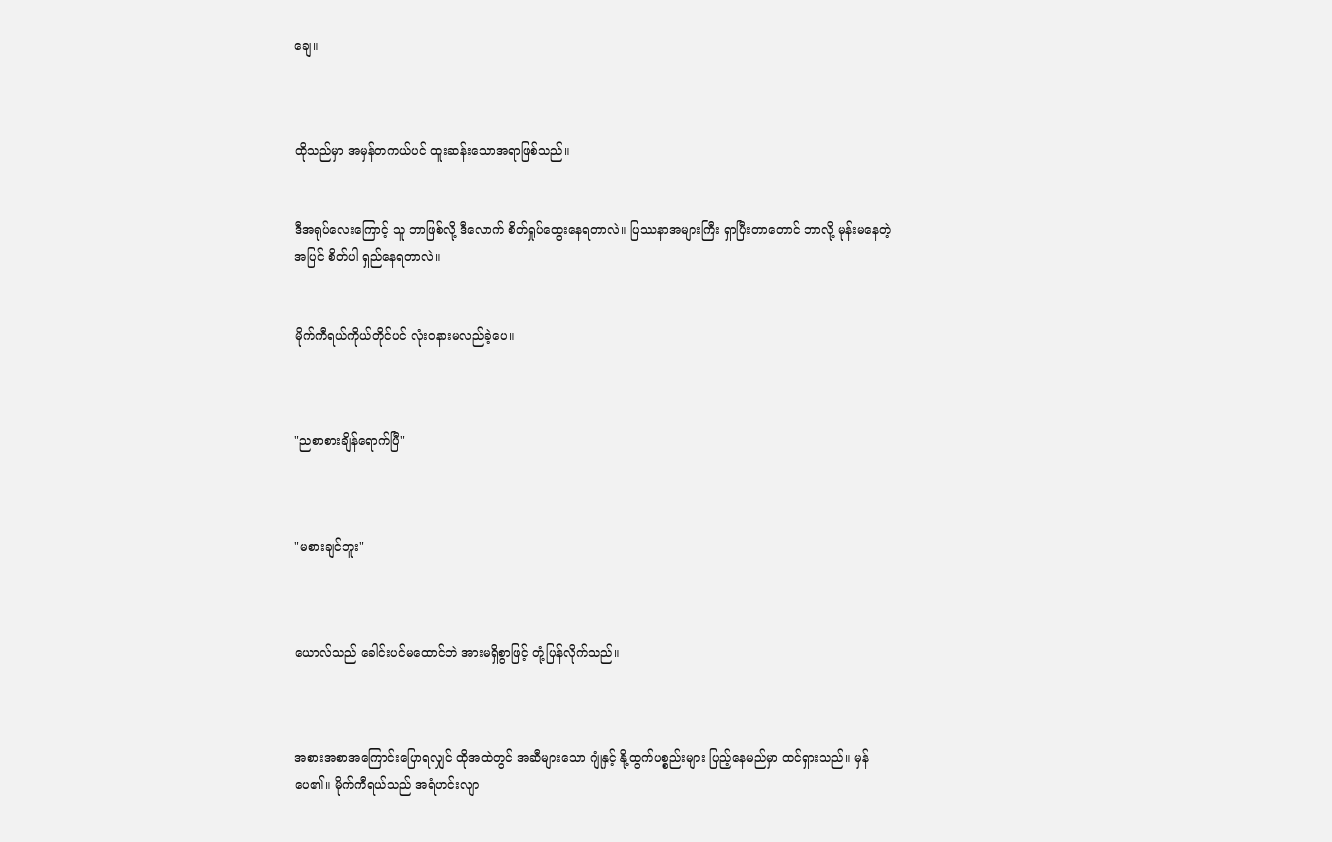ချေ။



ထိုသည်မှာ အမှန်တကယ်ပင် ထူးဆန်းသောအရာဖြစ်သည်။


ဒီအရုပ်လေးကြောင့် သူ ဘာဖြစ်လို့ ဒီလောက် စိတ်ရှုပ်ထွေးနေရတာလဲ။ ပြဿနာအများကြီး ရှာပြီးတာတောင် ဘာလို့ မုန်းမ‌နေတဲ့အပြင် စိတ်ပါ ရှည်နေရတာလဲ။


မိုက်ကီရယ်ကိုယ်တိုင်ပင် လုံးဝနားမလည်ခဲ့ပေ။



"ညစာစားချိန်ရောက်ပြီ"



"မစားချင်ဘူး"



ယောလ်သည် ခေါင်းပင်မထောင်ဘဲ အားမရှိစွာဖြင့် တုံ့ပြန်လိုက်သည်။



အစားအစာအကြောင်းပြောရလျှင် ထိုအထဲတွင် အဆီများသော ဂျုံနှင့် နို့ထွက်ပစ္စည်းများ ပြည့်နေမည်မှာ ထင်ရှားသည်။ မှန်ပေ၏။ မိုက်ကီရယ်သည် အရံဟင်းလျာ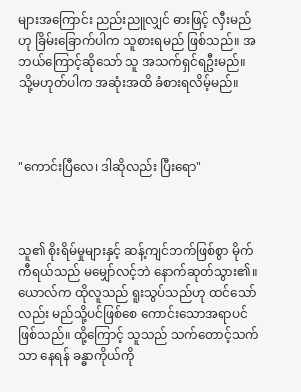များအကြောင်း ညည်းညူလျှင် ဓားဖြင့် လှီးမည်ဟု ခြိမ်းခြောက်ပါက သူစားရမည် ဖြစ်သည်။ အဘယ်ကြောင့်ဆိုသော် သူ အသက်ရှင်ရဦးမည်။ သို့မဟုတ်ပါက အဆုံးအထိ ခံစားရလိမ့်မည်။



"ကောင်းပြီလေ၊ ဒါဆိုလည်း ပြီးရော"



သူ၏ စိုးရိမ်မှုများနှင့် ဆန့်ကျင်ဘက်ဖြစ်စွာ မိုက်ကီရယ်သည် မမျှော်လင့်ဘဲ နောက်ဆုတ်သွား၏။ ယောလ်က ထိုလူသည် ရူးသွပ်သည်ဟု ထင်သော်လည်း မည်သို့ပင်ဖြစ်စေ ကောင်းသောအရာပင် ဖြစ်သည်။ ထို့ကြောင့် သူသည် သက်တောင့်သက်သာ နေရန် ခန္ဓာကိုယ်ကို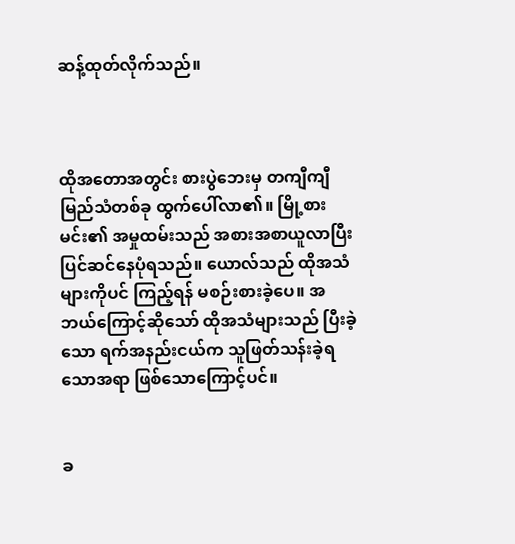ဆန့်ထုတ်လိုက်သည်။



ထိုအတောအတွင်း စားပွဲဘေးမှ တကျီကျီမြည်သံတစ်ခု ထွက်ပေါ်လာ၏။ မြို့စားမင်း၏ အမှုထမ်းသည် အစားအစာယူလာပြီး ပြင်ဆင်နေပုံရသည်။ ယောလ်သည် ထိုအသံများကိုပင် ကြည့်ရန် မစဉ်းစားခဲ့ပေ။ အဘယ်ကြောင့်ဆိုသော် ထိုအသံများသည် ပြီးခဲ့သော ရက်အနည်းငယ်က သူဖြတ်သန်းခဲ့ရသောအရာ ဖြစ်သောကြောင့်ပင်။


ခ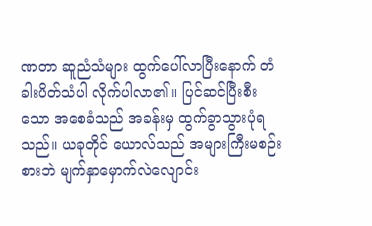ဏတာ ဆူညံသံများ ထွက်ပေါ်လာပြီးနောက် တံခါးပိတ်သံပါ လိုက်ပါလာ၏။ ပြင်ဆင်ပြီးစီးသော အစေခံသည် အခန်းမှ ထွက်ခွာသွားပုံရသည်။ ယခုတိုင် ယောလ်သည် အများကြီးမစဉ်းစားဘဲ မျက်နှာမှောက်လဲလျောင်း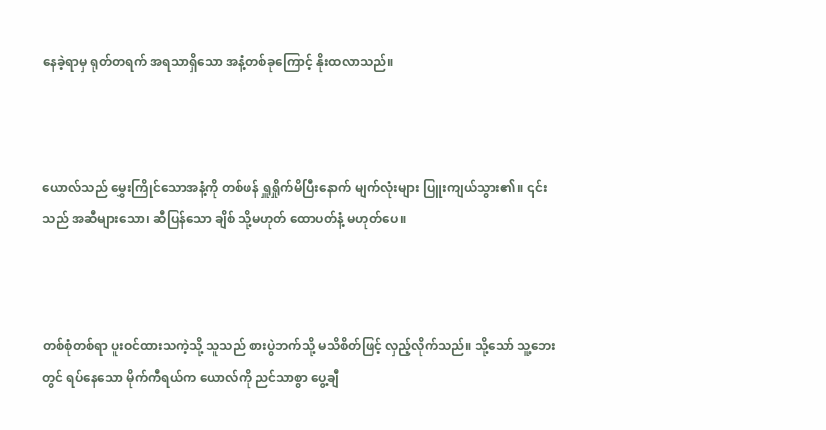နေခဲ့ရာမှ ရုတ်တရက် အရသာရှိသော အနံ့တစ်ခုကြောင့် နိုးထလာသည်။



ယောလ်သည် မွှေးကြိုင်သောအနံ့ကို တစ်ဖန် ရှူရှိုက်မိပြီးနောက် မျက်လုံးများ ပြူးကျယ်သွား၏။ ၎င်းသည် အဆီများသော၊ ဆီပြန်သော ချိစ် သို့မဟုတ် ထောပတ်နံ့ မဟုတ်ပေ။



တစ်စုံတစ်ရာ ပူးဝင်ထားသကဲ့သို့ သူသည် စားပွဲဘက်သို့ မသိစိတ်ဖြင့် လှည့်လိုက်သည်။ သို့သော် သူ့ဘေးတွင် ရပ်နေသော မိုက်ကီရယ်က ယောလ်ကို ညင်သာစွာ ပွေ့ချီ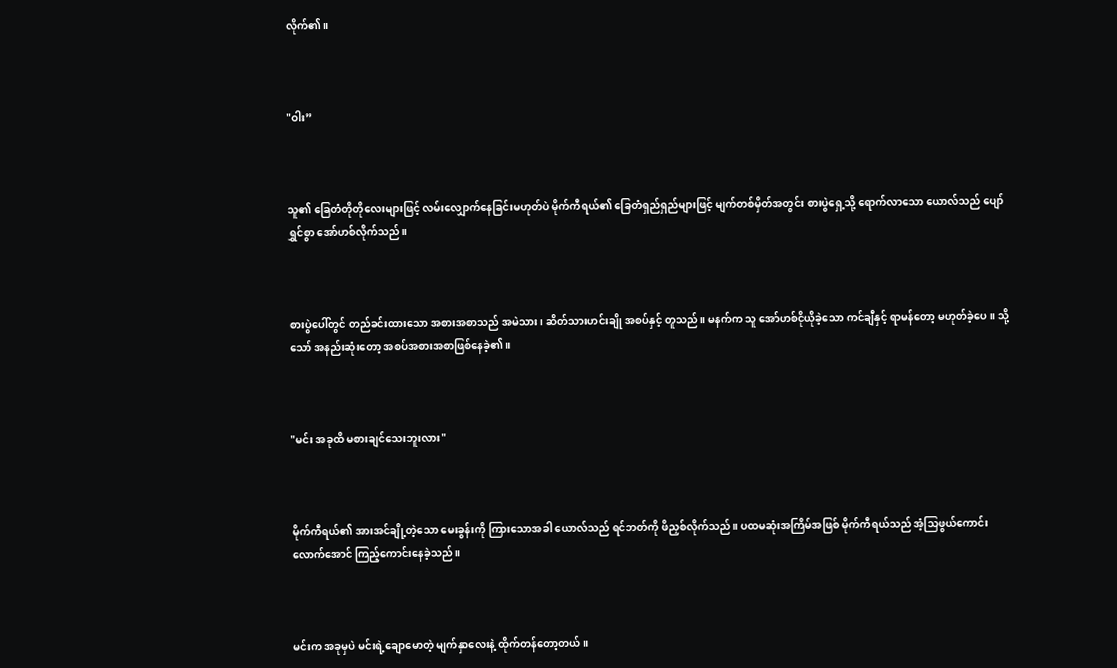လိုက်၏။



"ဝါး”



သူ၏ ခြေတံတိုတိုလေးများဖြင့် လမ်းလျှောက်နေခြင်းမဟုတ်ပဲ မိုက်ကီရယ်၏ ခြေတံရှည်ရှည်များဖြင့် မျက်တစ်မှိတ်အတွင်း စားပွဲရှေ့သို့ ရောက်လာသော ယောလ်သည် ပျော်ရွှင်စွာ အော်ဟစ်လိုက်သည်။



စားပွဲပေါ်တွင် တည်ခင်းထားသော အစားအစာသည် အမဲသား၊ ဆိတ်သားဟင်းချို အစပ်နှင့် တူသည်။ မနက်က သူ အော်ဟစ်ငိုယိုခဲ့သော ကင်ချီနှင့် ရာမန်တော့ မဟုတ်ခဲ့ပေ။ သို့သော် အနည်းဆုံးတော့ အစပ်အစားအစာဖြစ်နေခဲ့၏။



"မင်း အခုထိ မစားချင်သေးဘူးလား"



မိုက်ကီရယ်၏ အားအင်ချို့တဲ့သော မေးခွန်းကို ကြားသောအခါ ယောလ်သည် ရင်ဘတ်ကို ဖိညှစ်လိုက်သည်။ ပထမဆုံးအကြိမ်အဖြစ် မိုက်ကီရယ်သည် အံ့သြဖွယ်ကောင်းလောက်အောင် ကြည့်ကောင်းနေခဲ့သည်။



မင်းက အခုမှပဲ မင်းရဲ့ချောမောတဲ့ မျက်နှာလေးနဲ့ ထိုက်တန်တော့တယ်။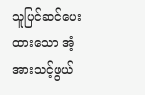သူပြင်ဆင်ပေးထားသော အံ့အားသင့်ဖွယ်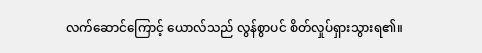လက်ဆောင်ကြောင့် ယောလ်သည် လွန်စွာပင် စိတ်လှုပ်ရှားသွားရ၏။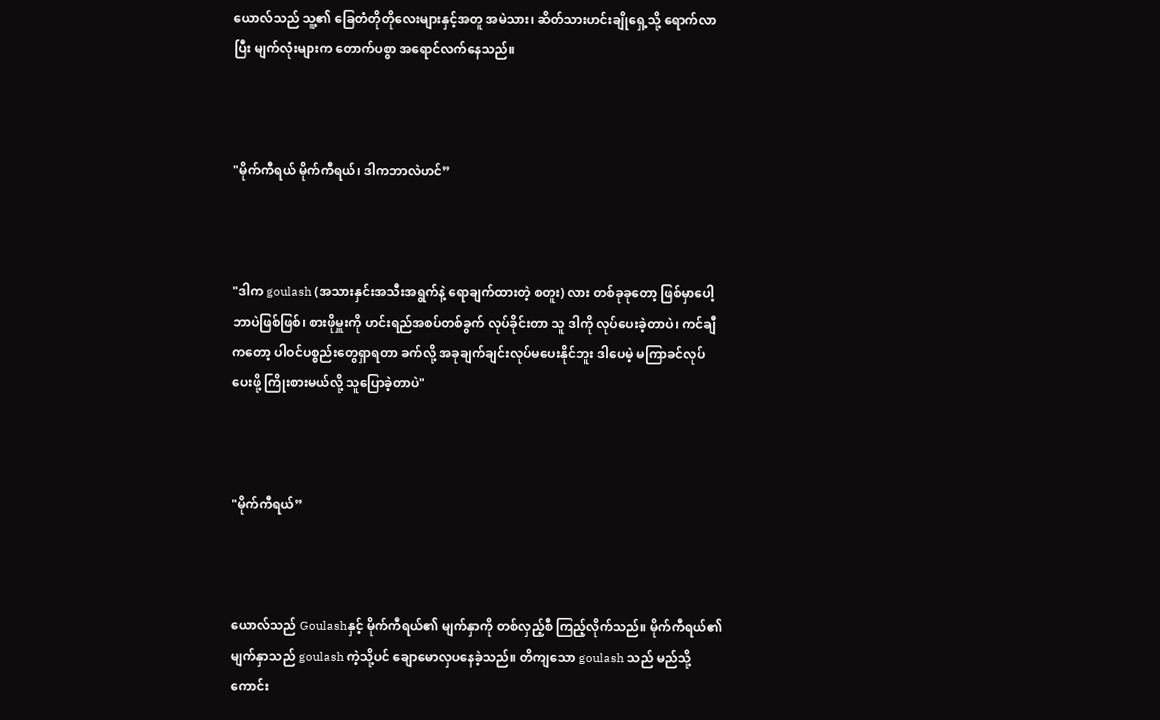ယောလ်သည် သူ့၏ ခြေတံတိုတိုလေးများနှင့်အတူ အမဲသား၊ ဆိတ်သားဟင်းချိုရှေ့သို့ ရောက်လာပြီး မျက်လုံးများက တောက်ပစွာ အရောင်လက်နေသည်။



"မိုက်ကီရယ် မိုက်ကီရယ်၊ ဒါကဘာလဲဟင်”



"ဒါက goulash (အသားနှင်းအသီးအရွက်နဲ့ ရောချက်ထားတဲ့ စတူး) လား တစ်ခုခုတော့ ဖြစ်မှာပေါ့ ဘာပဲဖြစ်ဖြစ်၊ စားဖိုမှူးကို ဟင်းရည်အစပ်တစ်ခွက် လုပ်ခိုင်းတာ သူ ဒါကို လုပ်ပေးခဲ့တာပဲ၊ ကင်ချီကတော့ ပါဝင်ပစ္စည်းတွေရှာရတာ ခက်လို့ အခုချက်ချင်းလုပ်မပေးနိုင်ဘူး ဒါပေမဲ့ မကြာခင်လုပ်ပေးဖို့ ကြိုးစားမယ်လို့ သူပြောခဲ့တာပဲ"



"မိုက်ကီရယ်”



ယောလ်သည် Goulashနှင့် မိုက်ကီရယ်၏ မျက်နှာကို တစ်လှည့်စီ ကြည့်လိုက်သည်။ မိုက်ကီရယ်၏ မျက်နှာသည် goulash ကဲ့သို့ပင် ချောမောလှပနေခဲ့သည်။ တိကျသော goulash သည် မည်သို့ကောင်း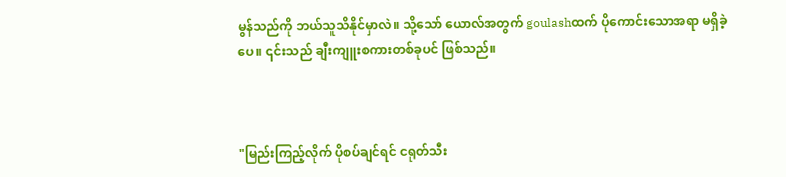မွန်သည်ကို ဘယ်သူသိနိုင်မှာလဲ။ သို့သော် ယောလ်အတွက် goulashထက် ပိုကောင်းသောအရာ မရှိခဲ့ပေ။ ၎င်းသည် ချီးကျူးစကားတစ်ခုပင် ဖြစ်သည်။



"မြည်းကြည့်လိုက် ပိုစပ်ချင်ရင် ငရုတ်သီး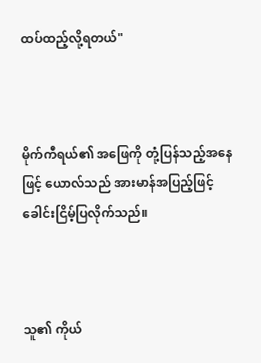ထပ်ထည့်လို့ရတယ်"



မိုက်ကီရယ်၏ အဖြေကို တုံ့ပြန်သည့်အနေဖြင့် ယောလ်သည် အားမာန်အပြည့်ဖြင့် ခေါင်းငြိမ့်ပြလိုက်သည်။



သူ၏ ကိုယ်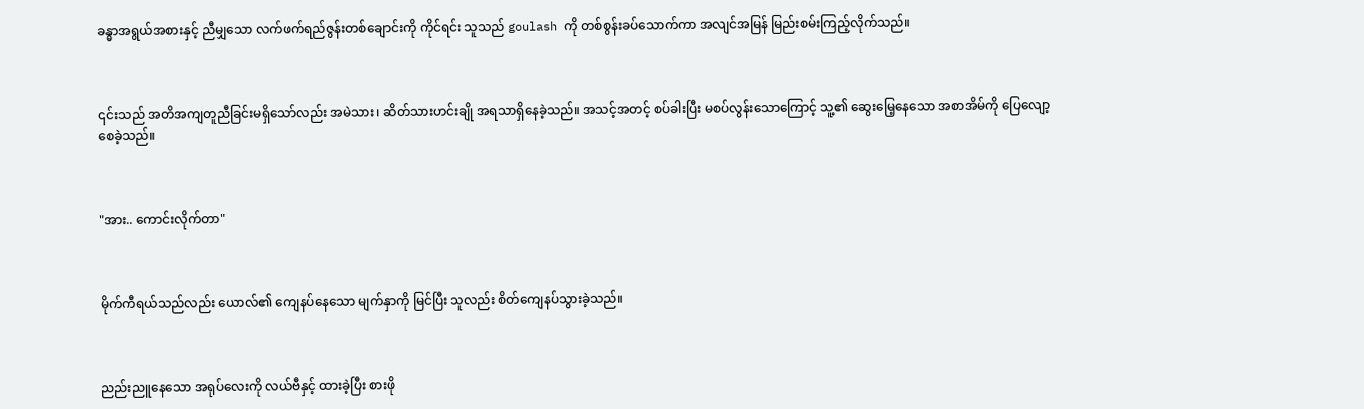ခန္ဓာအရွယ်အစားနှင့် ညီမျှသော လက်ဖက်ရည်ဇွန်းတစ်ချောင်းကို ကိုင်ရင်း သူသည် goulash ကို တစ်စွန်းခပ်သောက်ကာ အလျင်အမြန် မြည်းစမ်းကြည့်လိုက်သည်။



၎င်းသည် အတိအကျတူညီခြင်းမရှိသော်လည်း အမဲသား၊ ဆိတ်သားဟင်းချို အရသာရှိနေခဲ့သည်။ အသင့်အတင့် စပ်ခါးပြီး မစပ်လွန်းသောကြောင့် သူ့၏ ဆွေးမြေ့နေသော အစာအိမ်ကို ပြေလျော့စေခဲ့သည်။



"အား.. ကောင်းလိုက်တာ"



မိုက်ကီရယ်သည်လည်း ယောလ်၏ ကျေနပ်နေသော မျက်နှာကို မြင်ပြီး သူလည်း စိတ်ကျေနပ်သွားခဲ့သည်။



ညည်းညူနေသော အရုပ်လေးကို လယ်ဗီနှင့် ထားခဲ့ပြီး စားဖို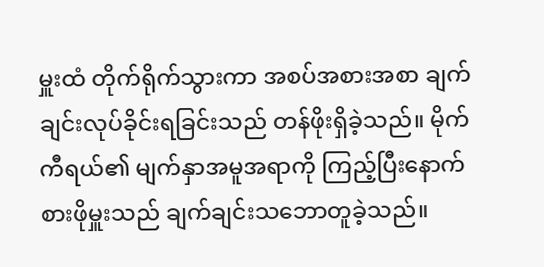မှူးထံ တိုက်ရိုက်သွားကာ အစပ်အစားအစာ ချက်ချင်းလုပ်ခိုင်းရခြင်းသည် တန်ဖိုးရှိခဲ့သည်။ မိုက်ကီရယ်၏ မျက်နှာအမူအရာကို ကြည့်ပြီးနောက် စားဖိုမှူးသည် ချက်ချင်းသဘောတူခဲ့သည်။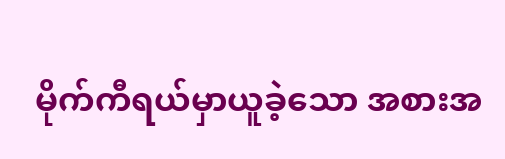မိုက်ကီရယ်မှာယူခဲ့သော အစားအ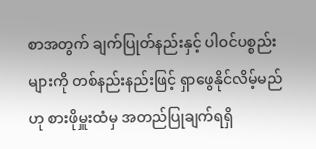စာအတွက် ချက်ပြုတ်နည်းနှင့် ပါဝင်ပစ္စည်းများကို တစ်နည်းနည်းဖြင့် ရှာဖွေနိုင်လိမ့်မည်ဟု စားဖိုမှူးထံမှ အတည်ပြုချက်ရရှိ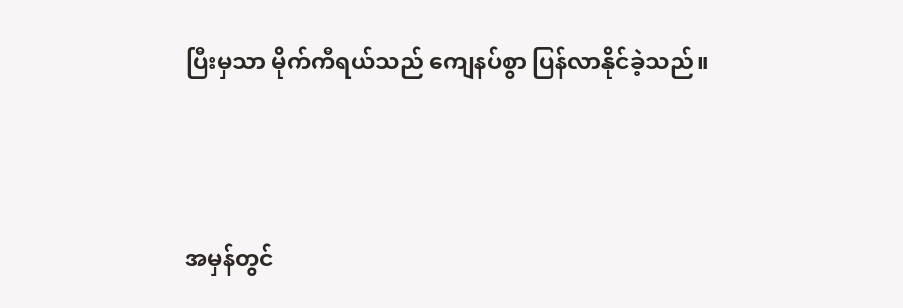ပြီးမှသာ မိုက်ကီရယ်သည် ကျေနပ်စွာ ပြန်လာနိုင်ခဲ့သည်။



အမှန်တွင်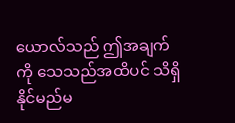ယောလ်သည် ဤအချက်ကို သေသည်အထိပင် သိရှိနိုင်မည်မ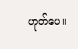ဟုတ်ပေ။